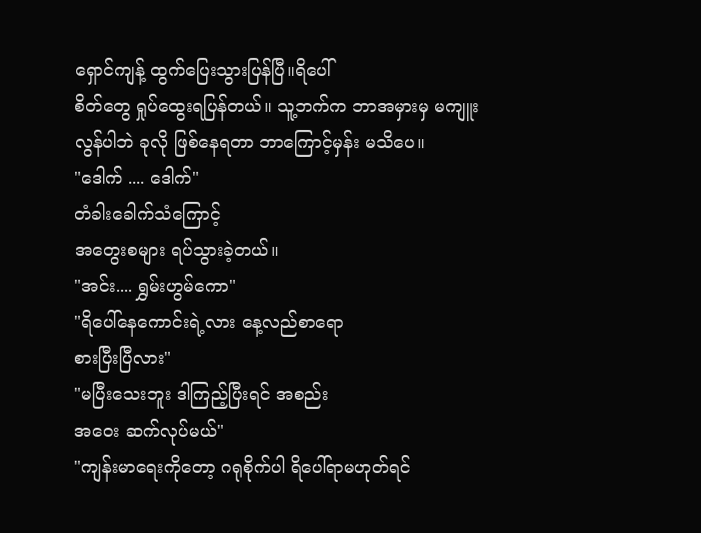ရှောင်ကျန့် ထွက်ပြေးသွားပြန်ပြီ။ရိပေါ်
စိတ်တွေ ရှုပ်ထွေးရပြန်တယ်။ သူ့ဘက်က ဘာအမှားမှ မကျူးလွန်ပါဘဲ ခုလို ဖြစ်နေရတာ ဘာကြောင့်မှန်း မသိပေ။
"ဒေါက် .... ဒေါက်"
တံခါးခေါက်သံကြောင့်
အတွေးစများ ရပ်သွားခဲ့တယ်။
"အင်း.... ရွှမ်းဟွမ်ကော"
"ရိပေါ်နေကောင်းရဲ့လား နေ့လည်စာရော
စားပြီးပြီလား"
"မပြီးသေးဘူး ဒါကြည့်ပြီးရင် အစည်း
အဝေး ဆက်လုပ်မယ်"
"ကျန်းမာရေးကိုတော့ ဂရုစိုက်ပါ ရိပေါ်ရာမဟုတ်ရင်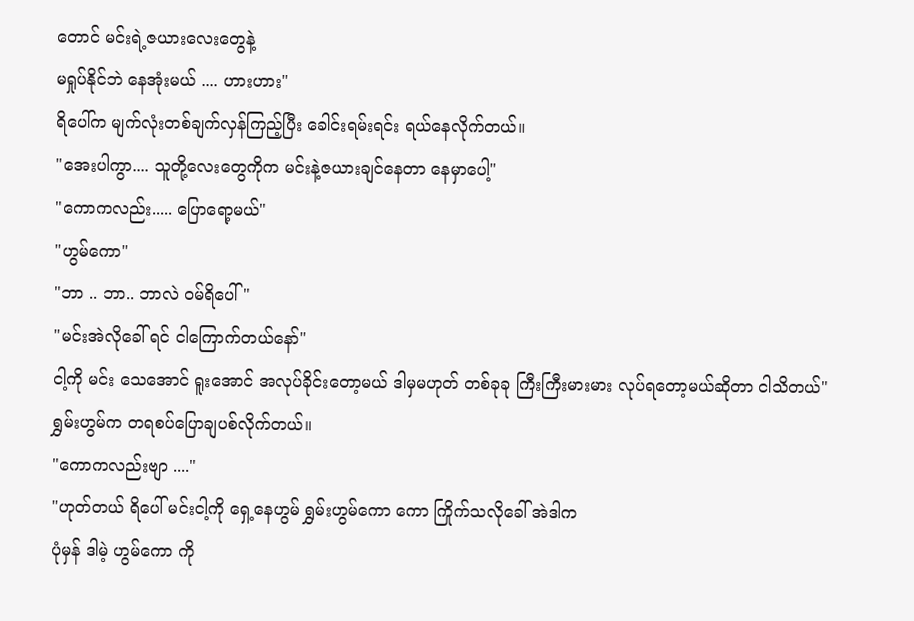တောင် မင်းရဲ့ဇယားလေးတွေနဲ့
မရှုပ်နိုင်ဘဲ နေအုံးမယ် .... ဟားဟား"
ရိပေါ်က မျက်လုံးတစ်ချက်လှန်ကြည့်ပြီး ခေါင်းရမ်းရင်း ရယ်နေလိုက်တယ်။
"အေးပါကွာ.... သူတို့လေးတွေကိုက မင်းနဲ့ဇယားချင်နေတာ နေမှာပေါ့"
"ကောကလည်း..... ပြောရော့မယ်"
"ဟွမ်ကော"
"ဘာ .. ဘာ.. ဘာလဲ ဝမ်ရိပေါ် "
"မင်းအဲလိုခေါ် ရင် ငါကြောက်တယ်နော်"
ငါ့ကို မင်း သေအောင် ရူးအောင် အလုပ်ခိုင်းတော့မယ် ဒါမှမဟုတ် တစ်ခုခု ကြီးကြီးမားမား လုပ်ရတော့မယ်ဆိုတာ ငါသိတယ်"
ရွှမ်းဟွမ်က တရစပ်ပြောချပစ်လိုက်တယ်။
"ကောကလည်းဗျာ ...."
"ဟုတ်တယ် ရိပေါ် မင်းငါ့ကို ရှေ့နေဟွမ် ရွှမ်းဟွမ်ကော ကော ကြိုက်သလိုခေါ် အဲဒါက
ပုံမှန် ဒါမဲ့ ဟွမ်ကော ကို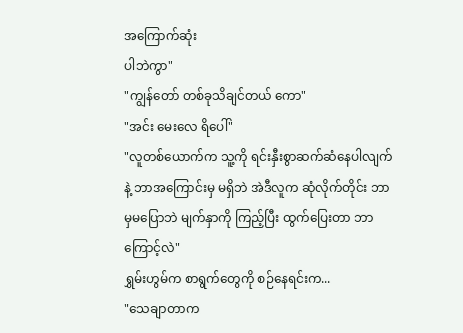အကြောက်ဆုံး
ပါဘဲကွာ"
"ကျွန်တော် တစ်ခုသိချင်တယ် ကော"
"အင်း မေးလေ ရိပေါ်"
"လူတစ်ယောက်က သူ့ကို ရင်းနှီးစွာဆက်ဆံနေပါလျက်နဲ့ ဘာအကြောင်းမှ မရှိဘဲ အဲဒီလူက ဆုံလိုက်တိုင်း ဘာမှမပြောဘဲ မျက်နှာကို ကြည့်ပြီး ထွက်ပြေးတာ ဘာကြောင့်လဲ"
ရွှမ်းဟွမ်က စာရွက်တွေကို စဉ်နေရင်းက...
"သေချာတာက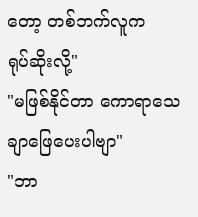တော့ တစ်ဘက်လူက
ရုပ်ဆိုးလို့"
"မဖြစ်နိုင်တာ ကောရာသေချာဖြေပေးပါဗျာ"
"ဘာ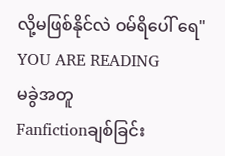လို့မဖြစ်နိုင်လဲ ဝမ်ရိပေါ် ရေ"
YOU ARE READING
မခွဲအတူ
Fanfictionချစ်ခြင်း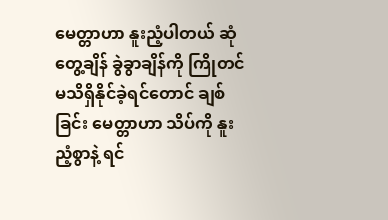မေတ္တာဟာ နူးညံ့ပါတယ် ဆုံတွေ့ချိန် ခွဲခွာချိန်ကို ကြိုတင်မသိရှိနိုင်ခဲ့ရင်တောင် ချစ်ခြင်း မေတ္တာဟာ သိပ်ကို နူးညံ့စွာနဲ့ ရင်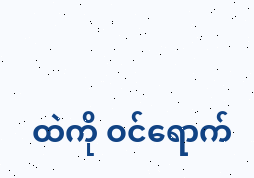ထဲကို ဝင်ရောက်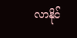လာနိုင်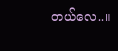တယ်လေ..။